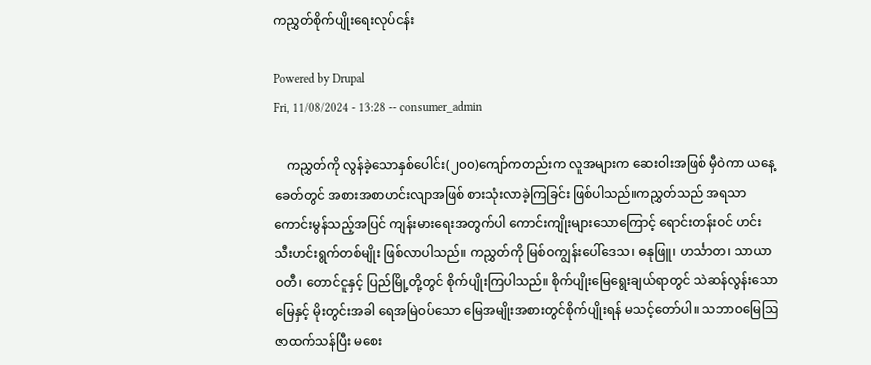ကညွှတ်စိုက်ပျိုးရေးလုပ်ငန်း

Powered by Drupal
Fri, 11/08/2024 - 13:28 -- consumer_admin

    ကညွှတ်ကို လွန်ခဲ့သောနှစ်ပေါင်း(၂၀၀)ကျော်ကတည်းက လူအများက ဆေးဝါးအဖြစ် မှီဝဲကာ ယနေ့ခေတ်တွင် အစားအစာဟင်းလျာအဖြစ် စားသုံးလာခဲ့ကြခြင်း ဖြစ်ပါသည်။ကညွှတ်သည် အရသာကောင်းမွန်သည့်အပြင် ကျန်းမားရေးအတွက်ပါ ကောင်းကျိုးများသောကြောင့် ရောင်းတန်းဝင် ဟင်းသီးဟင်းရွက်တစ်မျိုး ဖြစ်လာပါသည်။ ကညွှတ်ကို မြစ်ဝကျွန်းပေါ်ဒေသ၊ ဓနုဖြူ၊ ဟင်္သာတ၊ သာယာဝတီ၊ တောင်ငူနှင့် ပြည်မြို့တို့တွင် စိုက်ပျိုးကြပါသည်။ စိုက်ပျိုးမြေရွေးချယ်ရာတွင် သဲဆန်လွန်းသောမြေနှင့် မိုးတွင်းအခါ ရေအမြဲဝပ်သော မြေအမျိုးအစားတွင်စိုက်ပျိုးရန် မသင့်တော်ပါ။ သဘာဝမြေဩဇာထက်သန်ပြီး မစေး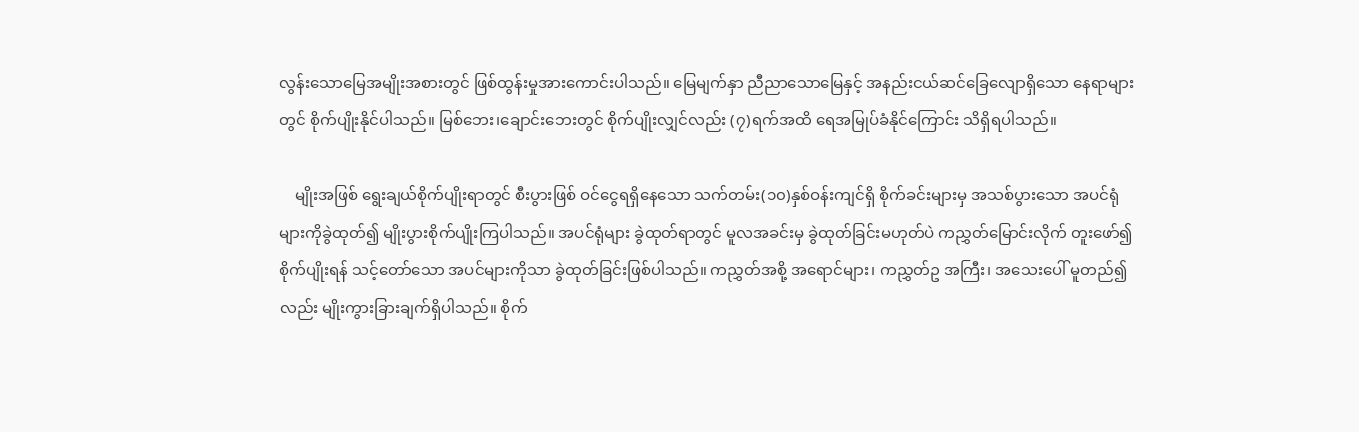လွန်းသောမြေအမျိုးအစားတွင် ဖြစ်ထွန်းမှုအားကောင်းပါသည်။ မြေမျက်နှာ ညီညာသောမြေနှင့် အနည်းငယ်ဆင်ခြေလျောရှိသော နေရာများတွင် စိုက်ပျိုးနိုင်ပါသည်။ မြစ်ဘေး၊ချောင်းဘေးတွင် စိုက်ပျိုးလျှင်လည်း (၇)ရက်အထိ ရေအမြုပ်ခံနိုင်ကြောင်း သိရှိရပါသည်။

    မျိုးအဖြစ်‌ ရွေးချယ်စိုက်ပျိုးရာတွင် စီးပွားဖြစ် ဝင်ငွေရရှိနေသော သက်တမ်း(၁၀)နှစ်ဝန်းကျင်ရှိ စိုက်ခင်းများမှ အသစ်ပွားသော အပင်ရုံများကိုခွဲထုတ်၍ မျိုးပွားစိုက်ပျိုးကြပါသည်။ အပင်ရုံများ ခွဲထုတ်ရာတွင် မူလအခင်းမှ ခွဲထုတ်ခြင်းမဟုတ်ပဲ ကညွှတ်မြောင်းလိုက် တူးဖော်၍ စိုက်ပျိုးရန် သင့်တော်သော အပင်များကိုသာ ခွဲထုတ်ခြင်းဖြစ်ပါသည်။ ကညွှတ်အစို့ အရောင်များ၊ ကညွှတ်ဥ အကြီး၊ အသေးပေါ် မူတည်၍လည်း မျိုးကွားခြားချက်ရှိပါသည်။ စိုက်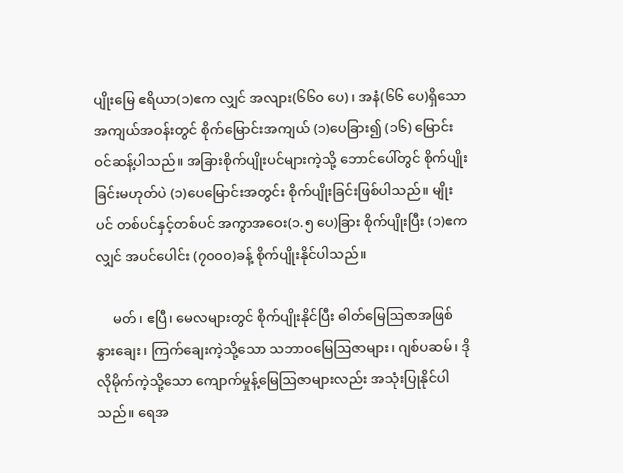ပျိုးမြေ ဧရိယာ(၁)ဧက လျှင် အလျား(၆၆၀ ပေ)၊ အနံ(၆၆ ပေ)ရှိသော အကျယ်အဝန်းတွင် စိုက်မြောင်းအကျယ် (၁)ပေခြား၍ (၁၆) မြောင်း ဝင်ဆန့်ပါသည်။ အခြားစိုက်ပျိုးပင်များကဲ့သို့ ဘောင်ပေါ်တွင် စိုက်ပျိုးခြင်းမဟုတ်ပဲ (၁)ပေမြောင်းအတွင်း စိုက်ပျိုးခြင်းဖြစ်ပါသည်။ မျိုးပင် တစ်ပင်နှင့်တစ်ပင် အကွာအဝေး(၁.၅ ပေ)ခြား စိုက်ပျိုးပြီး (၁)ဧကလျှင် အပင်ပေါင်း (၇၀၀၀)ခန့် စိုက်ပျိုးနိုင်ပါသည်။

     မတ်၊ ဧပြီ၊ မေလများတွင် စိုက်ပျိုးနိုင်ပြီး ဓါတ်မြေဩဇာအဖြစ် နွားချေး၊ ကြက်ချေးကဲ့သို့သော သဘာဝမြေဩဇာများ၊ ဂျစ်ပဆမ်၊ ဒိုလိုမိုက်ကဲ့သို့သော ကျောက်မှုန့်မြေဩဇာများလည်း အသုံးပြုနိုင်ပါသည်။ ရေအ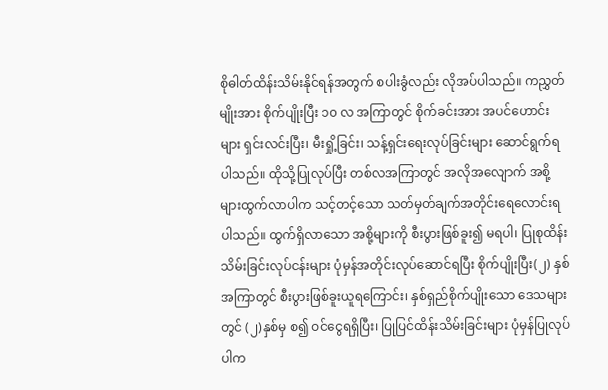စိုဓါတ်ထိန်းသိမ်းနိုင်ရန်အတွက် စပါးခွံလည်း လိုအပ်ပါသည်။ ကညွှတ်မျိုးအား စိုက်ပျိုးပြီး ၁၀ လ အကြာတွင် စိုက်ခင်းအား အပင်ဟောင်းများ ရှင်းလင်းပြီး၊ မီးရှို့ခြင်း၊ သန့်ရှင်းရေးလုပ်ခြင်းများ ဆောင်ရွက်ရပါသည်။ ထိုသို့ပြုလုပ်ပြီး တစ်လအကြာတွင် အလိုအလျောက် အစို့များထွက်လာပါက သင့်တင့်သော သတ်မှတ်ချက်အတိုင်းရေလောင်းရပါသည်။ ထွက်ရှိလာသော အစို့များကို စီးပွားဖြစ်ခူး၍ မရပါ၊ ပြုစုထိန်းသိမ်းခြင်းလုပ်ငန်းများ ပုံမှန်အတိုင်းလုပ်ဆောင်ရပြီး စိုက်ပျိုးပြီး(၂) နှစ်အကြာတွင် စီးပွားဖြစ်ခူးယူရကြောင်း၊ နှစ်ရှည်စိုက်ပျိုးသော ဒေသများတွင် (၂)နှစ်မှ စ၍ ဝင်ငွေရရှိပြီး၊ ပြုပြင်ထိန်းသိမ်းခြင်းများ ပုံမှန်ပြုလုပ်ပါက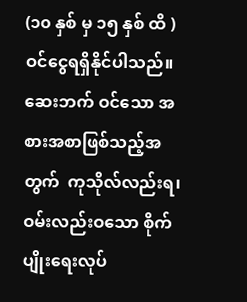(၁၀ နှစ် မှ ၁၅ နှစ် ထိ )ဝင်ငွေရရှိနိုင်ပါသည်။ဆေးဘက် ဝင်သော အစားအစာဖြစ်သည့်အတွက်  ကုသိုလ်လည်းရ၊ ဝမ်းလည်းဝသော စိုက်ပျိုးရေးလုပ်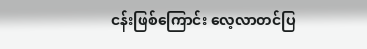ငန်းဖြစ်ကြောင်း လေ့လာတင်ပြ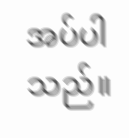အပ်ပါသည်။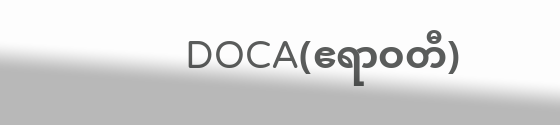DOCA(ဧရာဝတီ)